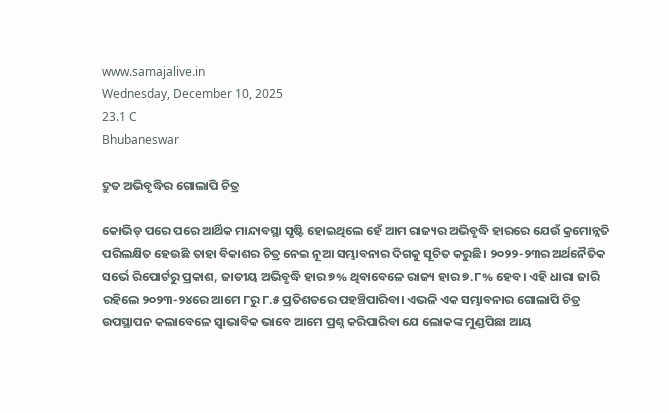www.samajalive.in
Wednesday, December 10, 2025
23.1 C
Bhubaneswar

ଦ୍ରୁତ ଅଭିବୃଦ୍ଧିର ଗୋଲାପି ଚିତ୍ର

କୋଭିଡ୍‌ ପରେ ପରେ ଆର୍ଥିକ ମାନ୍ଦାବସ୍ଥା ସୃଷ୍ଟି ହୋଇଥିଲେ ହେଁ ଆମ ରାଜ୍ୟର ଅଭିବୃଦ୍ଧି ହାରରେ ଯେଉଁ କ୍ରମୋନ୍ନତି ପରିଲକ୍ଷିତ ହେଉଛି ତାହା ବିକାଶର ଚିତ୍ର ନେଇ ନୂଆ ସମ୍ଭାବନାର ଦିଗକୁ ସୂଚିତ କରୁଛି। ୨୦୨୨-୨୩ର ଅର୍ଥନୈତିକ ସର୍ଭେ ରିପୋର୍ଟରୁ ପ୍ରକାଶ, ଜାତୀୟ ଅଭିବୃଦ୍ଧି ହାର ୭% ଥିବାବେଳେ ରାଜ୍ୟ ହାର ୭.୮% ହେବ। ଏହି ଧାରା ଜାରି ରହିଲେ ୨୦୨୩-୨୪ରେ ଆମେ ୮ରୁ ୮.୫ ପ୍ରତିଶତରେ ପହଞ୍ଚିପାରିବା। ଏଭଳି ଏକ ସମ୍ଭାବନାର ଗୋଲାପି ଚିତ୍ର ଉପସ୍ଥାପନ କଲାବେଳେ ସ୍ବାଭାବିକ ଭାବେ ଆମେ ପ୍ରଶ୍ନ କରିପାରିବା ଯେ ଲୋକଙ୍କ ମୁଣ୍ଡପିଛା ଆୟ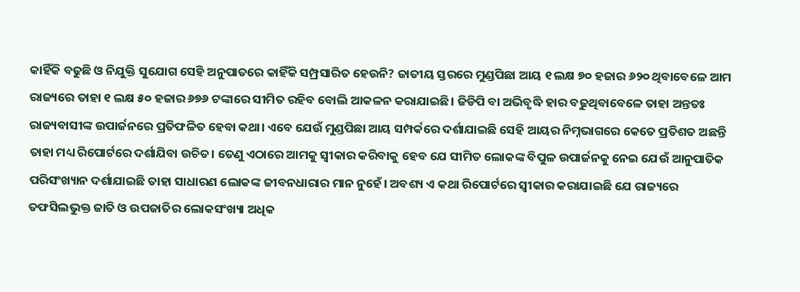କାହିଁକି ବଢୁଛି ଓ ନିଯୁକ୍ତି ସୁଯୋଗ ସେହି ଅନୁପାତରେ କାହିଁକି ସମ୍ପ୍ରସାରିତ ହେଉନି? ଜାତୀୟ ସ୍ତରରେ ମୁଣ୍ଡପିଛା ଆୟ ୧ ଲକ୍ଷ ୭୦ ହଜାର ୬୨୦ ଥିବାବେଳେ ଆମ ରାଜ୍ୟରେ ତାହା ୧ ଲକ୍ଷ ୫୦ ହଜାର ୬୭୬ ଟଙ୍କାରେ ସୀମିତ ରହିବ ବୋଲି ଆକଳନ କରାଯାଇଛି। ଜିଡିପି ବା ଅଭିବୃଦ୍ଧି ହାର ବଢୁଥିବାବେଳେ ତାହା ଅନ୍ତତଃ ରାଜ୍ୟବାସୀଙ୍କ ଉପାର୍ଜନରେ ପ୍ରତିଫଳିତ ହେବା କଥା। ଏବେ ଯେଉଁ ମୁଣ୍ଡପିଛା ଆୟ ସମ୍ପର୍କରେ ଦର୍ଶାଯାଇଛି ସେହି ଆୟର ନିମ୍ନଭାଗରେ କେତେ ପ୍ରତିଶତ ଅଛନ୍ତି ତାହା ମଧ୍ୟ ରିପୋର୍ଟରେ ଦର୍ଶାଯିବା ଉଚିତ। ତେଣୁ ଏଠାରେ ଆମକୁ ସ୍ବୀକାର କରିବାକୁ ହେବ ଯେ ସୀମିତ ଲୋକଙ୍କ ବିପୁଳ ଉପାର୍ଜନକୁ ନେଇ ଯେଉଁ ଆନୁପାତିକ ପରିସଂଖ୍ୟାନ ଦର୍ଶାଯାଇଛି ତାହା ସାଧାରଣ ଲୋକଙ୍କ ଜୀବନଧାରାର ମାନ ନୁହେଁ। ଅବଶ୍ୟ ଏ କଥା ରିପୋର୍ଟରେ ସ୍ବୀକାର କରାଯାଇଛି ଯେ ରାଜ୍ୟରେ ତଫସିଲଭୁକ୍ତ ଜାତି ଓ ଉପଜାତିର ଲୋକସଂଖ୍ୟା ଅଧିକ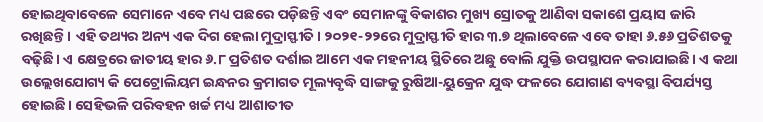ହୋଇଥିବାବେଳେ ସେମାନେ ଏବେ ମଧ୍ୟ ପଛରେ ପଡ଼ିଛନ୍ତି ଏବଂ ସେମାନଙ୍କୁ ବିକାଶର ମୁଖ୍ୟ ସ୍ରୋତକୁ ଆଣିବା ସକାଶେ ପ୍ରୟାସ ଜାରି ରଖିଛନ୍ତି। ଏହି ତଥ୍ୟର ଅନ୍ୟ ଏକ ଦିଗ ହେଲା ମୁଦ୍ରାସ୍ଫୀତି। ୨୦୨୧-୨୨ରେ ମୁଦ୍ରାସ୍ଫୀତି ହାର ୩.୭ ଥିଲାବେଳେ ଏବେ ତାହା ୬.୫୬ ପ୍ରତିଶତକୁ ବଢ଼ିଛି। ଏ କ୍ଷେତ୍ରରେ ଜାତୀୟ ହାର ୬.୮ ପ୍ରତିଶତ ଦର୍ଶାଇ ଆମେ ଏକ ମହନୀୟ ସ୍ଥିତିରେ ଅଛୁ ବୋଲି ଯୁକ୍ତି ଉପସ୍ଥାପନ କରାଯାଇଛି। ଏ କଥା ଉଲ୍ଲେଖଯୋଗ୍ୟ କି ପେଟ୍ରୋଲିୟମ ଇନ୍ଧନର କ୍ରମାଗତ ମୂଲ୍ୟବୃଦ୍ଧି ସାଙ୍ଗକୁ ରୁଷିଆ-ୟୁକ୍ରେନ ଯୁଦ୍ଧ ଫଳରେ ଯୋଗାଣ ବ୍ୟବସ୍ଥା ବିପର୍ଯ୍ୟସ୍ତ ହୋଇଛି। ସେହିଭଳି ପରିବହନ ଖର୍ଚ୍ଚ ମଧ୍ୟ ଆଶାତୀତ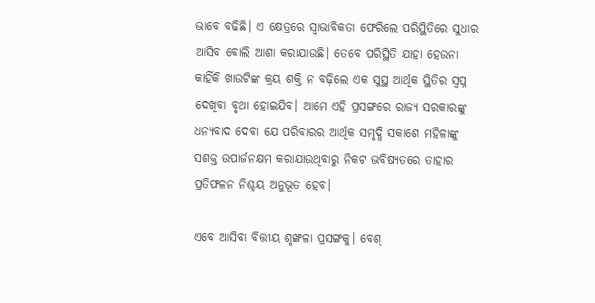ଭାବେ ବଢିଛି। ଏ କ୍ଷେତ୍ରରେ ସ୍ବାଭାବିକତା ଫେରିଲେ ପରିସ୍ଥିତିରେ ସୁଧାର ଆସିବ ବୋଲି ଆଶା କରାଯାଉଛି। ତେବେ ପରିସ୍ଥିତି ଯାହା ହେଉନା କାହିଁକି ଖାଉଟିଙ୍କ କ୍ରୟ ଶକ୍ତି ନ ବଢ଼ିଲେ ଏକ ସୁସ୍ଥ ଆର୍ଥିକ ସ୍ଥିତିର ସ୍ବପ୍ନ ଦେଖିବା ବୃଥା ହୋଇଯିବ। ଆମେ ଏହି ପ୍ରସଙ୍ଗରେ ରାଜ୍ୟ ସରକାରଙ୍କୁ ଧନ୍ୟବାଦ ଦେବା ଯେ ପରିବାରର ଆର୍ଥିକ ସମୃଦ୍ଧି ସକାଶେ ମହିଳାଙ୍କୁ ସଶକ୍ତ ଉପାର୍ଜନକ୍ଷମ କରାଯାଉଥିବାରୁ ନିକଟ ଭବିଷ୍ୟତରେ ତାହାର ପ୍ରତିଫଳନ ନିଶ୍ଚୟ ଅନୁଭୂତ ହେବ।

ଏବେ ଆସିବା ବିତ୍ତୀୟ ଶୃଙ୍ଖଳା ପ୍ରସଙ୍ଗକୁ। ବେଶ୍‌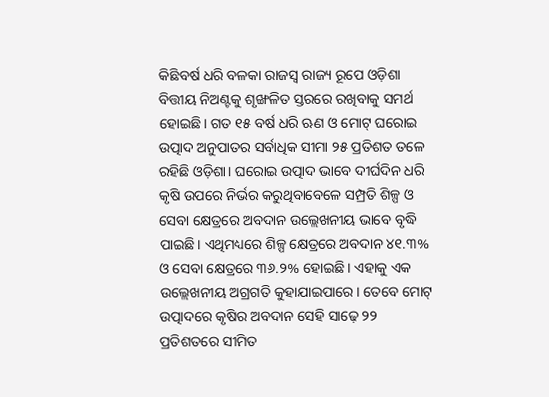କିଛିବର୍ଷ ଧରି ବଳକା ରାଜସ୍ବ ରାଜ୍ୟ ରୂପେ ଓଡ଼ିଶା ବିତ୍ତୀୟ ନିଅଣ୍ଟକୁ ଶୃଙ୍ଖଳିତ ସ୍ତରରେ ରଖିବାକୁ ସମର୍ଥ ହୋଇଛି। ଗତ ୧୫ ବର୍ଷ ଧରି ଋଣ ଓ ମୋଟ୍‌ ଘରୋଇ ଉତ୍ପାଦ ଅନୁପାତର ସର୍ବାଧିକ ସୀମା ୨୫ ପ୍ରତିଶତ ତଳେ ରହିଛି ଓଡ଼ିଶା। ଘରୋଇ ଉତ୍ପାଦ ଭାବେ ଦୀର୍ଘଦିନ ଧରି କୃଷି ଉପରେ ନିର୍ଭର କରୁଥିବାବେଳେ ସମ୍ପ୍ରତି ଶିଳ୍ପ ଓ ସେବା କ୍ଷେତ୍ରରେ ଅବଦାନ ଉଲ୍ଲେଖନୀୟ ଭାବେ ବୃଦ୍ଧି ପାଇଛି। ଏଥିମଧ୍ୟରେ ଶିଳ୍ପ କ୍ଷେତ୍ରରେ ଅବଦାନ ୪୧.୩% ଓ ସେବା କ୍ଷେତ୍ରରେ ୩୬.୨% ହୋଇଛି। ଏହାକୁ ଏକ ଉଲ୍ଲେଖନୀୟ ଅଗ୍ରଗତି କୁହାଯାଇପାରେ। ତେବେ ମୋଟ୍‌ ଉତ୍ପାଦରେ କୃଷିର ଅବଦାନ ସେହି ସାଢ଼େ ୨୨ ପ୍ରତିଶତରେ ସୀମିତ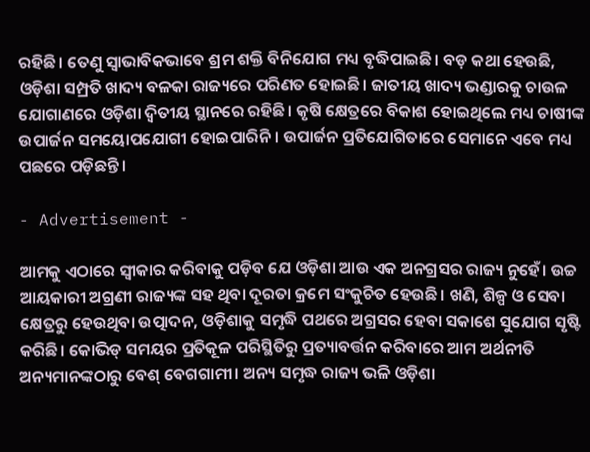ରହିଛି। ତେଣୁ ସ୍ବାଭାବିକଭାବେ ଶ୍ରମ ଶକ୍ତି ବିନିଯୋଗ ମଧ୍ୟ ବୃଦ୍ଧିପାଇଛି। ବଡ଼ କଥା ହେଉଛି, ଓଡ଼ିଶା ସମ୍ପ୍ରତି ଖାଦ୍ୟ ବଳକା ରାଜ୍ୟରେ ପରିଣତ ହୋଇଛି। ଜାତୀୟ ଖାଦ୍ୟ ଭଣ୍ଡାରକୁ ଚାଉଳ ଯୋଗାଣରେ ଓଡ଼ିଶା ଦ୍ବିତୀୟ ସ୍ଥାନରେ ରହିଛି। କୃଷି କ୍ଷେତ୍ରରେ ବିକାଶ ହୋଇଥିଲେ ମଧ୍ୟ ଚାଷୀଙ୍କ ଉପାର୍ଜନ ସମୟୋପଯୋଗୀ ହୋଇପାରିନି। ଉପାର୍ଜନ ପ୍ରତିଯୋଗିତାରେ ସେମାନେ ଏବେ ମଧ୍ୟ ପଛରେ ପଡ଼ିଛନ୍ତି।

- Advertisement -

ଆମକୁ ଏଠାରେ ସ୍ବୀକାର କରିବାକୁ ପଡ଼ିବ ଯେ ଓଡ଼ିଶା ଆଉ ଏକ ଅନଗ୍ରସର ରାଜ୍ୟ ନୁହେଁ। ଉଚ୍ଚ ଆୟକାରୀ ଅଗ୍ରଣୀ ରାଜ୍ୟଙ୍କ ସହ ଥିବା ଦୂରତା କ୍ରମେ ସଂକୁଚିତ ହେଉଛି। ଖଣି, ଶିଳ୍ପ ଓ ସେବା କ୍ଷେତ୍ରରୁ ହେଉଥିବା ଉତ୍ପାଦନ, ଓଡ଼ିଶାକୁ ସମୃଦ୍ଧି ପଥରେ ଅଗ୍ରସର ହେବା ସକାଶେ ସୁଯୋଗ ସୃଷ୍ଟି କରିଛି। କୋଭିଡ୍‌ ସମୟର ପ୍ରତିକୂଳ ପରିସ୍ଥିତିରୁ ପ୍ରତ୍ୟାବର୍ତ୍ତନ କରିବାରେ ଆମ ଅର୍ଥନୀତି ଅନ୍ୟମାନଙ୍କଠାରୁ ବେଶ୍‌ ବେଗଗାମୀ। ଅନ୍ୟ ସମୃଦ୍ଧ ରାଜ୍ୟ ଭଳି ଓଡ଼ିଶା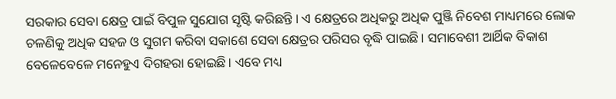ସରକାର ସେବା କ୍ଷେତ୍ର ପାଇଁ ବିପୁଳ ସୁଯୋଗ ସୃଷ୍ଟି କରିଛନ୍ତି। ଏ କ୍ଷେତ୍ରରେ ଅଧିକରୁ ଅଧିକ ପୁଞ୍ଜି ନିବେଶ ମାଧ୍ୟମରେ ଲୋକ ଚଳଣିକୁ ଅଧିକ ସହଜ ଓ ସୁଗମ କରିବା ସକାଶେ ସେବା କ୍ଷେତ୍ରର ପରିସର ବୃଦ୍ଧି ପାଇଛି। ସମାବେଶୀ ଆର୍ଥିକ ବିକାଶ ବେଳେବେଳେ ମନେହୁଏ ଦିଗହରା ହୋଇଛି। ଏବେ ମଧ୍ୟ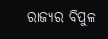ରାଜ୍ୟର ବିପୁଳ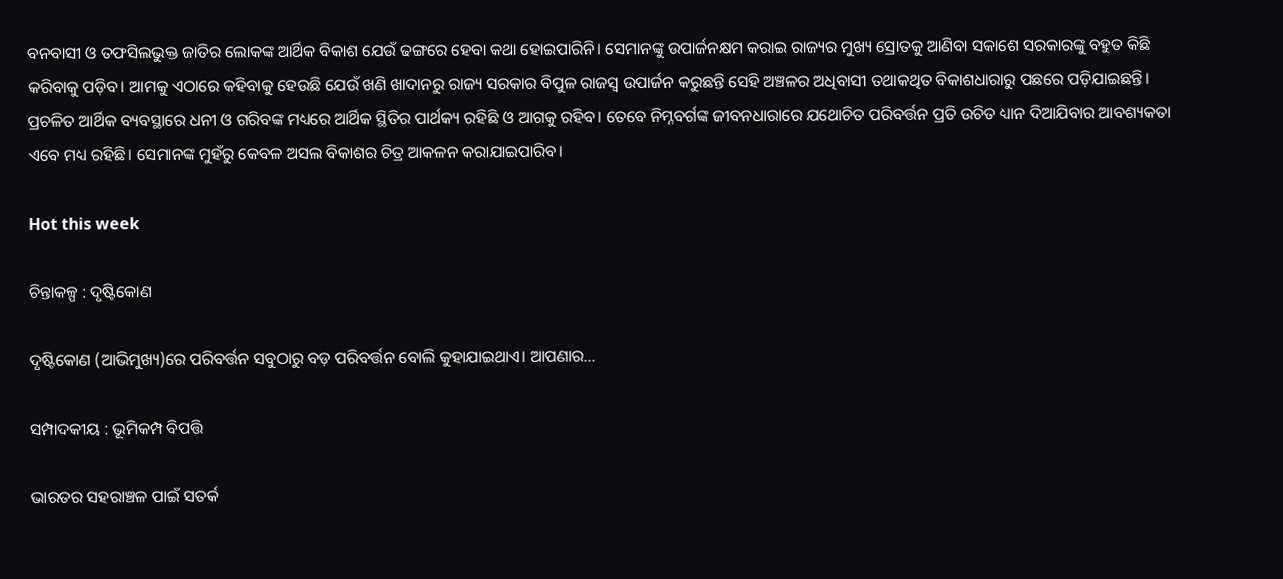ବନବାସୀ ଓ ତଫସିଲଭୁକ୍ତ ଜାତିର ଲୋକଙ୍କ ଆର୍ଥିକ ବିକାଶ ଯେଉଁ ଢଙ୍ଗରେ ହେବା କଥା ହୋଇପାରିନି। ସେମାନଙ୍କୁ ଉପାର୍ଜନକ୍ଷମ କରାଇ ରାଜ୍ୟର ମୁଖ୍ୟ ସ୍ରୋତକୁ ଆଣିବା ସକାଶେ ସରକାରଙ୍କୁ ବହୁତ କିଛି କରିବାକୁ ପଡ଼ିବ। ଆମକୁ ଏଠାରେ କହିବାକୁ ହେଉଛି ଯେଉଁ ଖଣି ଖାଦାନରୁ ରାଜ୍ୟ ସରକାର ବିପୁଳ ରାଜସ୍ବ ଉପାର୍ଜନ କରୁଛନ୍ତି ସେହି ଅଞ୍ଚଳର ଅଧିବାସୀ ତଥାକଥିତ ବିକାଶଧାରାରୁ ପଛରେ ପଡ଼ିଯାଇଛନ୍ତି। ପ୍ରଚଳିତ ଆର୍ଥିକ ବ୍ୟବସ୍ଥାରେ ଧନୀ ଓ ଗରିବଙ୍କ ମଧ୍ୟରେ ଆର୍ଥିକ ସ୍ଥିତିର ପାର୍ଥକ୍ୟ ରହିଛି ଓ ଆଗକୁ ରହିବ। ତେବେ ନିମ୍ନବର୍ଗଙ୍କ ଜୀବନଧାରାରେ ଯଥୋଚିତ ପରିବର୍ତ୍ତନ ପ୍ରତି ଉଚିତ ଧ୍ୟାନ ଦିଆଯିବାର ଆବଶ୍ୟକତା ଏବେ ମଧ୍ୟ ରହିଛି। ସେମାନଙ୍କ ମୁହଁରୁ କେବଳ ଅସଲ ବିକାଶର ଚିତ୍ର ଆକଳନ କରାଯାଇପାରିବ।

Hot this week

ଚିନ୍ତାକଳ୍ପ : ଦୃଷ୍ଟିକୋଣ

ଦୃଷ୍ଟିକୋଣ (ଆଭିମୁଖ୍ୟ)ରେ ପରିବର୍ତ୍ତନ ସବୁଠାରୁ ବଡ଼ ପରିବର୍ତ୍ତନ ବୋଲି କୁହାଯାଇଥାଏ। ଆପଣାର...

ସମ୍ପାଦକୀୟ : ଭୂମିକମ୍ପ ବିପତ୍ତି

ଭାରତର ସହରାଞ୍ଚଳ ପାଇଁ ସତର୍କ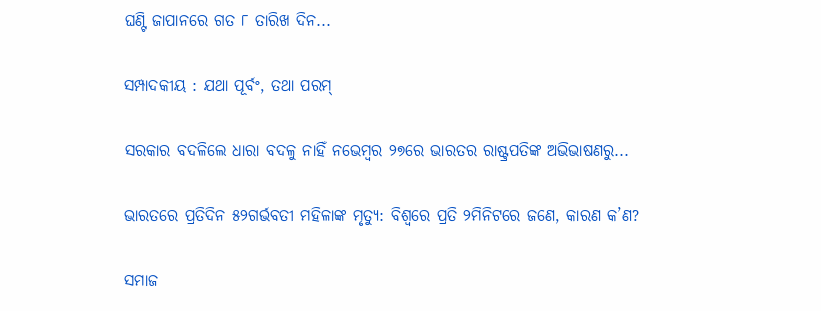ଘଣ୍ଟି ଜାପାନରେ ଗତ ୮ ତାରିଖ ଦିନ...

ସମ୍ପାଦକୀୟ : ଯଥା ପୂର୍ବଂ, ତଥା ପରମ୍‌

ସରକାର ବଦଳିଲେ ଧାରା ବଦଳୁ ନାହିଁ ନଭେମ୍ବର ୨୭ରେ ଭାରତର ରାଷ୍ଟ୍ରପତିଙ୍କ ଅଭିଭାଷଣରୁ...

ଭାରତରେ ପ୍ରତିଦିନ ୫୨ଗର୍ଭବତୀ ମହିଳାଙ୍କ ମୃତ୍ୟୁ: ବିଶ୍ୱରେ ପ୍ରତି ୨ମିନିଟରେ ଜଣେ, କାରଣ କ’ଣ?

ସମାଜ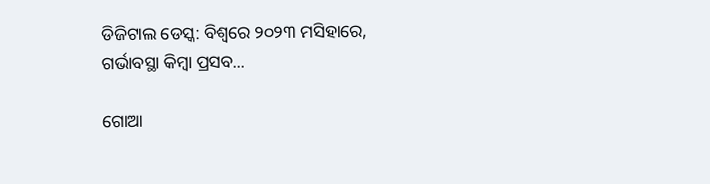ଡିଜିଟାଲ ଡେସ୍କ: ବିଶ୍ୱରେ ୨୦୨୩ ମସିହାରେ, ଗର୍ଭାବସ୍ଥା କିମ୍ବା ପ୍ରସବ...

ଗୋଆ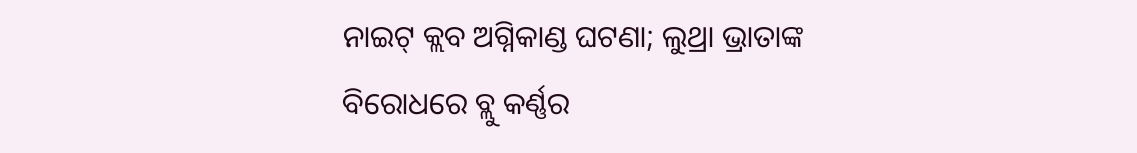ନାଇଟ୍‌ କ୍ଲବ ଅଗ୍ନିକାଣ୍ଡ ଘଟଣା; ଲୁଥ୍ରା ଭ୍ରାତାଙ୍କ ବିରୋଧରେ ବ୍ଲୁ କର୍ଣ୍ଣର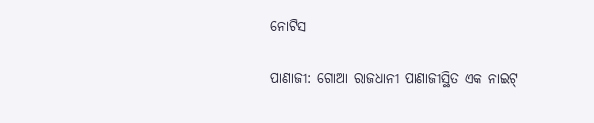ନୋଟିସ

ପାଣାଜୀ: ଗୋଆ ରାଜଧାନୀ ପାଣାଜୀସ୍ଥିତ ଏକ ନାଇଟ୍‌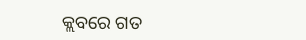କ୍ଲବରେ ଗତ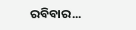ରବିବାର...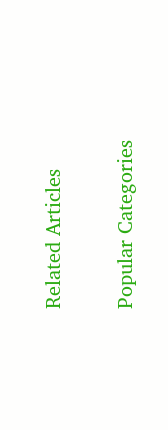Related Articles

Popular Categories